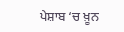ਪੇਸ਼ਾਬ ‘ਚ ਖ਼ੂਨ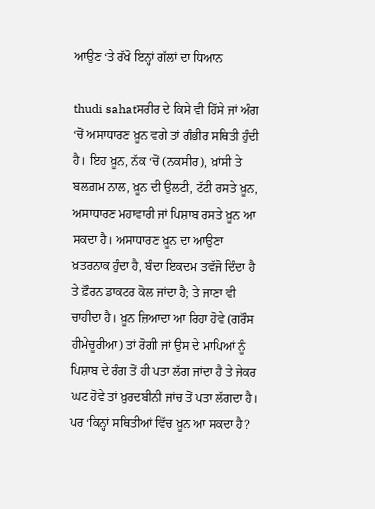ਆਉਣ ‘ਤੇ ਰੱਖੋ ਇਨ੍ਹਾਂ ਗੱਲਾਂ ਦਾ ਧਿਆਨ

thudi sahatਸਰੀਰ ਦੇ ਕਿਸੇ ਵੀ ਹਿੱਸੇ ਜਾਂ ਅੰਗ ‘ਚੋਂ ਅਸਾਧਾਰਣ ਖ਼ੂਨ ਵਗੇ ਤਾਂ ਗੰਭੀਰ ਸਥਿਤੀ ਹੁੰਦੀ ਹੈ। ਇਹ ਖ਼ੂਨ, ਨੱਕ ‘ਚੋਂ (ਨਕਸੀਰ), ਖ਼ਾਂਸੀ ਤੇ ਬਲਗ਼ਮ ਨਾਲ, ਖ਼ੂਨ ਦੀ ਉਲਟੀ, ਟੱਟੀ ਰਸਤੇ ਖ਼ੂਨ, ਅਸਾਧਾਰਣ ਮਹਾਵਾਰੀ ਜਾਂ ਪਿਸ਼ਾਬ ਰਸਤੇ ਖ਼ੂਨ ਆ ਸਕਦਾ ਹੈ। ਅਸਾਧਾਰਣ ਖ਼ੂਨ ਦਾ ਆਉਣਾ ਖ਼ਤਰਨਾਕ ਹੁੰਦਾ ਹੈ, ਬੰਦਾ ਇਕਦਮ ਤਵੱਜੋ ਦਿੰਦਾ ਹੈ ਤੇ ਫ਼ੌਰਨ ਡਾਕਟਰ ਕੋਲ ਜਾਂਦਾ ਹੈ; ਤੇ ਜਾਣਾ ਵੀ ਚਾਹੀਦਾ ਹੈ। ਖ਼ੂਨ ਜ਼ਿਆਦਾ ਆ ਰਿਹਾ ਹੋਵੇ (ਗਰੌਸ ਹੀਮੇਚੂਰੀਆ) ਤਾਂ ਰੋਗੀ ਜਾਂ ਉਸ ਦੇ ਮਾਪਿਆਂ ਨੂੰ ਪਿਸ਼ਾਬ ਦੇ ਰੰਗ ਤੋਂ ਹੀ ਪਤਾ ਲੱਗ ਜਾਂਦਾ ਹੈ ਤੇ ਜੇਕਰ ਘਟ ਹੋਵੇ ਤਾਂ ਖ਼ੁਰਦਬੀਨੀ ਜਾਂਚ ਤੋਂ ਪਤਾ ਲੱਗਦਾ ਹੈ। ਪਰ ‘ਕਿਨ੍ਹਾਂ ਸਥਿਤੀਆਂ ਵਿੱਚ ਖ਼ੂਨ ਆ ਸਕਦਾ ਹੈ?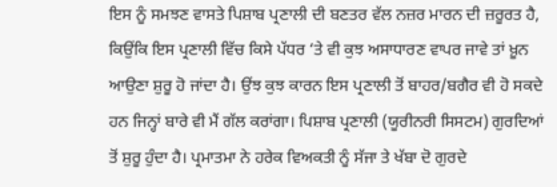ਇਸ ਨੂੰ ਸਮਝਣ ਵਾਸਤੇ ਪਿਸ਼ਾਬ ਪ੍ਰਣਾਲੀ ਦੀ ਬਣਤਰ ਵੱਲ ਨਜ਼ਰ ਮਾਰਨ ਦੀ ਜ਼ਰੂਰਤ ਹੈ, ਕਿਉਂਕਿ ਇਸ ਪ੍ਰਣਾਲੀ ਵਿੱਚ ਕਿਸੇ ਪੱਧਰ ‘ਤੇ ਵੀ ਕੁਝ ਅਸਾਧਾਰਣ ਵਾਪਰ ਜਾਵੇ ਤਾਂ ਖ਼ੂਨ ਆਉਣਾ ਸ਼ੁਰੂ ਹੋ ਜਾਂਦਾ ਹੈ। ਉਂਝ ਕੁਝ ਕਾਰਨ ਇਸ ਪ੍ਰਣਾਲੀ ਤੋਂ ਬਾਹਰ/ਬਗੈਰ ਵੀ ਹੋ ਸਕਦੇ ਹਨ ਜਿਨ੍ਹਾਂ ਬਾਰੇ ਵੀ ਮੈਂ ਗੱਲ ਕਰਾਂਗਾ। ਪਿਸ਼ਾਬ ਪ੍ਰਣਾਲੀ (ਯੂਰੀਨਰੀ ਸਿਸਟਮ) ਗੁਰਦਿਆਂ ਤੋਂ ਸ਼ੁਰੂ ਹੁੰਦਾ ਹੈ। ਪ੍ਰਮਾਤਮਾ ਨੇ ਹਰੇਕ ਵਿਅਕਤੀ ਨੂੰ ਸੱਜਾ ਤੇ ਖੱਬਾ ਦੋ ਗੁਰਦੇ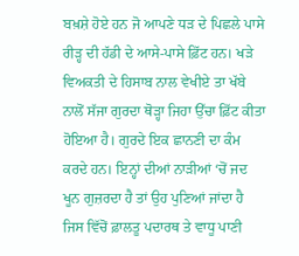ਬਖ਼ਸ਼ੇ ਹੋਏ ਹਨ ਜੋ ਆਪਣੇ ਧੜ ਦੇ ਪਿਛਲੇ ਪਾਸੇ ਰੀੜ੍ਹ ਦੀ ਹੱਡੀ ਦੇ ਆਸੇ-ਪਾਸੇ ਫ਼ਿੱਟ ਹਨ। ਖੜੇ ਵਿਅਕਤੀ ਦੇ ਹਿਸਾਬ ਨਾਲ ਵੇਖੀਏ ਤਾ ਖੱਬੇ ਨਾਲੋਂ ਸੱਜਾ ਗੁਰਦਾ ਥੋੜ੍ਹਾ ਜਿਹਾ ਉੱਚਾ ਫ਼ਿੱਟ ਕੀਤਾ ਹੋਇਆ ਹੈ। ਗੁਰਦੇ ਇਕ ਛਾਨਣੀ ਦਾ ਕੰਮ ਕਰਦੇ ਹਨ। ਇਨ੍ਹਾਂ ਦੀਆਂ ਨਾੜੀਆਂ ‘ਚੋਂ ਜਦ ਖੂਨ ਗੁਜ਼ਰਦਾ ਹੈ ਤਾਂ ਉਹ ਪੁਣਿਆਂ ਜਾਂਦਾ ਹੈ ਜਿਸ ਵਿੱਚੋਂ ਫ਼ਾਲਤੂ ਪਦਾਰਥ ਤੇ ਵਾਧੂ ਪਾਣੀ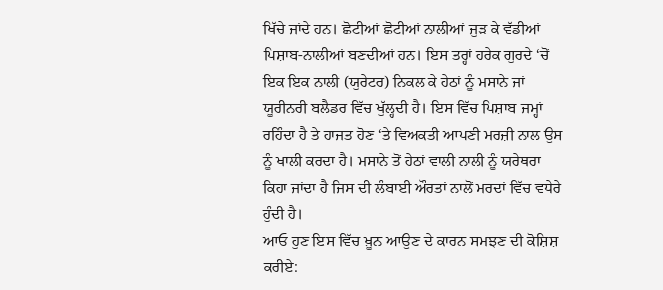ਖਿੱਚੇ ਜਾਂਦੇ ਹਨ। ਛੋਟੀਆਂ ਛੋਟੀਆਂ ਨਾਲੀਆਂ ਜੁੜ ਕੇ ਵੱਡੀਆਂ ਪਿਸ਼ਾਬ-ਨਾਲੀਆਂ ਬਣਦੀਆਂ ਹਨ। ਇਸ ਤਰ੍ਹਾਂ ਹਰੇਕ ਗੁਰਦੇ ‘ਚੋਂ ਇਕ ਇਕ ਨਾਲੀ (ਯੁਰੇਟਰ) ਨਿਕਲ ਕੇ ਹੇਠਾਂ ਨੂੰ ਮਸਾਨੇ ਜਾਂ ਯੂਰੀਨਰੀ ਬਲੈਡਰ ਵਿੱਚ ਖੁੱਲ੍ਹਦੀ ਹੈ। ਇਸ ਵਿੱਚ ਪਿਸ਼ਾਬ ਜਮ੍ਹਾਂ ਰਹਿੰਦਾ ਹੈ ਤੇ ਹਾਜਤ ਹੋਣ ‘ਤੇ ਵਿਅਕਤੀ ਆਪਣੀ ਮਰਜ਼ੀ ਨਾਲ ਉਸ ਨੂੰ ਖਾਲੀ ਕਰਦਾ ਹੈ। ਮਸਾਨੇ ਤੋਂ ਹੇਠਾਂ ਵਾਲੀ ਨਾਲੀ ਨੂੰ ਯਰੇਥਰਾ ਕਿਹਾ ਜਾਂਦਾ ਹੈ ਜਿਸ ਦੀ ਲੰਬਾਈ ਔਰਤਾਂ ਨਾਲੋਂ ਮਰਦਾਂ ਵਿੱਚ ਵਧੇਰੇ ਹੁੰਦੀ ਹੈ।
ਆਓ ਹੁਣ ਇਸ ਵਿੱਚ ਖ਼ੂਨ ਆਉਣ ਦੇ ਕਾਰਨ ਸਮਝਣ ਦੀ ਕੋਸ਼ਿਸ਼ ਕਰੀਏ: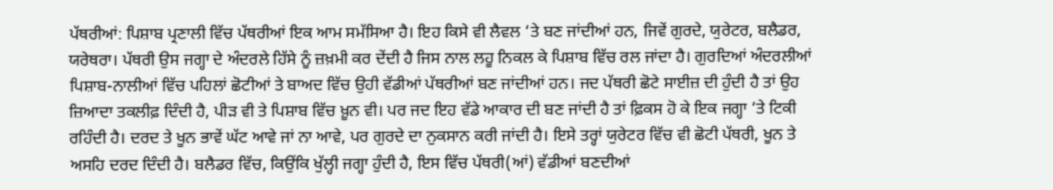ਪੱਥਰੀਆਂ: ਪਿਸ਼ਾਬ ਪ੍ਰਣਾਲੀ ਵਿੱਚ ਪੱਥਰੀਆਂ ਇਕ ਆਮ ਸਮੱਸਿਆ ਹੈ। ਇਹ ਕਿਸੇ ਵੀ ਲੈਵਲ ‘ਤੇ ਬਣ ਜਾਂਦੀਆਂ ਹਨ, ਜਿਵੇਂ ਗੁਰਦੇ, ਯੁਰੇਟਰ, ਬਲੈਡਰ, ਯਰੇਥਰਾ। ਪੱਥਰੀ ਉਸ ਜਗ੍ਹਾ ਦੇ ਅੰਦਰਲੇ ਹਿੱਸੇ ਨੂੰ ਜ਼ਖ਼ਮੀ ਕਰ ਦੇਂਦੀ ਹੈ ਜਿਸ ਨਾਲ ਲਹੂ ਨਿਕਲ ਕੇ ਪਿਸ਼ਾਬ ਵਿੱਚ ਰਲ ਜਾਂਦਾ ਹੈ। ਗੁਰਦਿਆਂ ਅੰਦਰਲੀਆਂ ਪਿਸ਼ਾਬ-ਨਾਲੀਆਂ ਵਿੱਚ ਪਹਿਲਾਂ ਛੋਟੀਆਂ ਤੇ ਬਾਅਦ ਵਿੱਚ ਉਹੀ ਵੱਡੀਆਂ ਪੱਥਰੀਆਂ ਬਣ ਜਾਂਦੀਆਂ ਹਨ। ਜਦ ਪੱਥਰੀ ਛੋਟੇ ਸਾਈਜ਼ ਦੀ ਹੁੰਦੀ ਹੈ ਤਾਂ ਉਹ ਜ਼ਿਆਦਾ ਤਕਲੀਫ਼ ਦਿੰਦੀ ਹੈ, ਪੀੜ ਵੀ ਤੇ ਪਿਸ਼ਾਬ ਵਿੱਚ ਖ਼ੂਨ ਵੀ। ਪਰ ਜਦ ਇਹ ਵੱਡੇ ਆਕਾਰ ਦੀ ਬਣ ਜਾਂਦੀ ਹੈ ਤਾਂ ਫ਼ਿਕਸ ਹੋ ਕੇ ਇਕ ਜਗ੍ਹਾ ‘ਤੇ ਟਿਕੀ ਰਹਿੰਦੀ ਹੈ। ਦਰਦ ਤੇ ਖੂਨ ਭਾਵੇਂ ਘੱਟ ਆਵੇ ਜਾਂ ਨਾ ਆਵੇ, ਪਰ ਗੁਰਦੇ ਦਾ ਨੁਕਸਾਨ ਕਰੀ ਜਾਂਦੀ ਹੈ। ਇਸੇ ਤਰ੍ਹਾਂ ਯੁਰੇਟਰ ਵਿੱਚ ਵੀ ਛੋਟੀ ਪੱਥਰੀ, ਖੂਨ ਤੇ ਅਸਹਿ ਦਰਦ ਦਿੰਦੀ ਹੈ। ਬਲੈਡਰ ਵਿੱਚ, ਕਿਉਂਕਿ ਖੁੱਲ੍ਹੀ ਜਗ੍ਹਾ ਹੁੰਦੀ ਹੈ, ਇਸ ਵਿੱਚ ਪੱਥਰੀ(ਆਂ) ਵੱਡੀਆਂ ਬਣਦੀਆਂ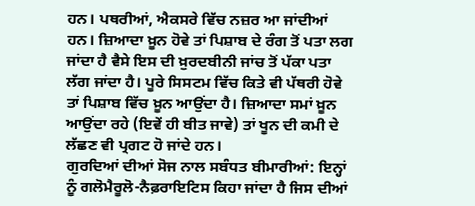ਹਨ। ਪਥਰੀਆਂ, ਐਕਸਰੇ ਵਿੱਚ ਨਜ਼ਰ ਆ ਜਾਂਦੀਆਂ ਹਨ। ਜ਼ਿਆਦਾ ਖ਼ੂਨ ਹੋਵੇ ਤਾਂ ਪਿਸ਼ਾਬ ਦੇ ਰੰਗ ਤੋਂ ਪਤਾ ਲਗ ਜਾਂਦਾ ਹੈ ਵੈਸੇ ਇਸ ਦੀ ਖ਼ੁਰਦਬੀਨੀ ਜਾਂਚ ਤੋਂ ਪੱਕਾ ਪਤਾ ਲੱਗ ਜਾਂਦਾ ਹੈ। ਪੂਰੇ ਸਿਸਟਮ ਵਿੱਚ ਕਿਤੇ ਵੀ ਪੱਥਰੀ ਹੋਵੇ ਤਾਂ ਪਿਸ਼ਾਬ ਵਿੱਚ ਖ਼ੂਨ ਆਉਂਦਾ ਹੈ। ਜ਼ਿਆਦਾ ਸਮਾਂ ਖ਼ੂਨ ਆਉਂਦਾ ਰਹੇ (ਇਵੇਂ ਹੀ ਬੀਤ ਜਾਵੇ) ਤਾਂ ਖੂਨ ਦੀ ਕਮੀ ਦੇ ਲੱਛਣ ਵੀ ਪ੍ਰਗਟ ਹੋ ਜਾਂਦੇ ਹਨ।
ਗੁਰਦਿਆਂ ਦੀਆਂ ਸੋਜ ਨਾਲ ਸਬੰਧਤ ਬੀਮਾਰੀਆਂ: ਇਨ੍ਹਾਂ ਨੂੰ ਗਲੋਮੈਰੂਲੋ-ਨੈਫ਼ਰਾਇਟਿਸ ਕਿਹਾ ਜਾਂਦਾ ਹੈ ਜਿਸ ਦੀਆਂ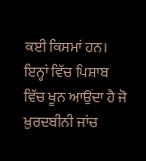ਕਈ ਕਿਸਮਾਂ ਹਨ। ਇਨ੍ਹਾਂ ਵਿੱਚ ਪਿਸ਼ਾਬ ਵਿੱਚ ਖੂਨ ਆਉਂਦਾ ਹੈ ਜੋ ਖ਼ੁਰਦਬੀਨੀ ਜਾਂਚ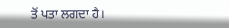ਤੋਂ ਪਤਾ ਲਗਦਾ ਹੈ।